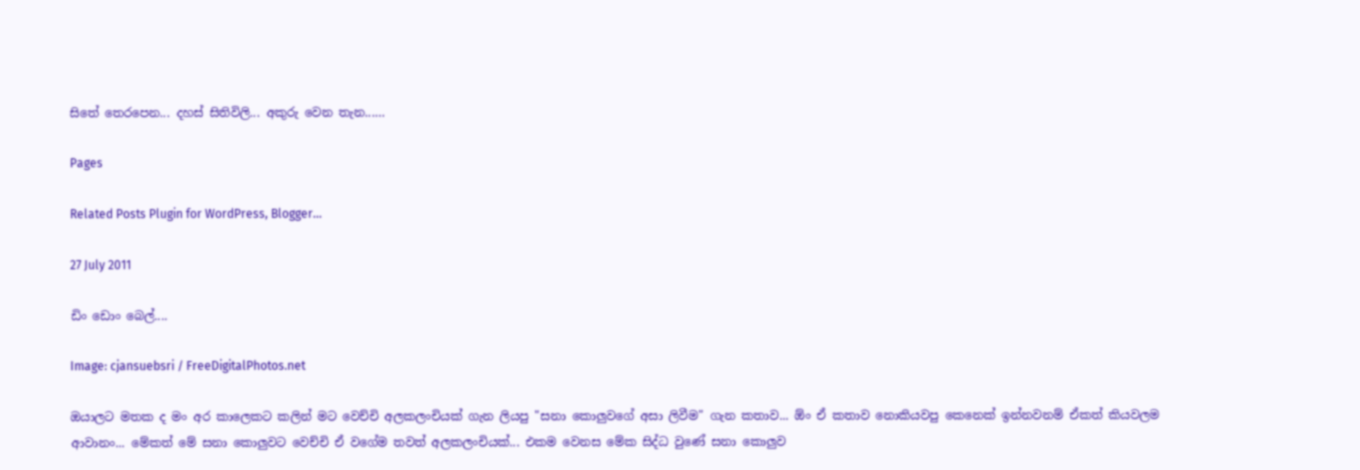සිතේ තෙරපෙන... දහස් සිතිවිලි... අකුරු වෙන තැන...…

Pages

Related Posts Plugin for WordPress, Blogger...

27 July 2011

ඩිං ඩොං බෙල්....

Image: cjansuebsri / FreeDigitalPhotos.net

ඔයාලට මතක ද මං අර කාලෙකට කලින් මට වෙච්චි අලකලංචියක් ගැන ලියපු "සනා කොලුවගේ අසා ලිවීම" ගැන කතාව... ඕං ඒ කතාව නොකියවපු කෙනෙක් ඉන්නවනම් ඒකත් කියවලම ආවානං... මේකත් මේ සනා කොලුවට වෙච්චි ඒ වගේම තවත් අලකලංචියක්... එකම වෙනස මේක සිද්ධ වුණේ සනා කොලුව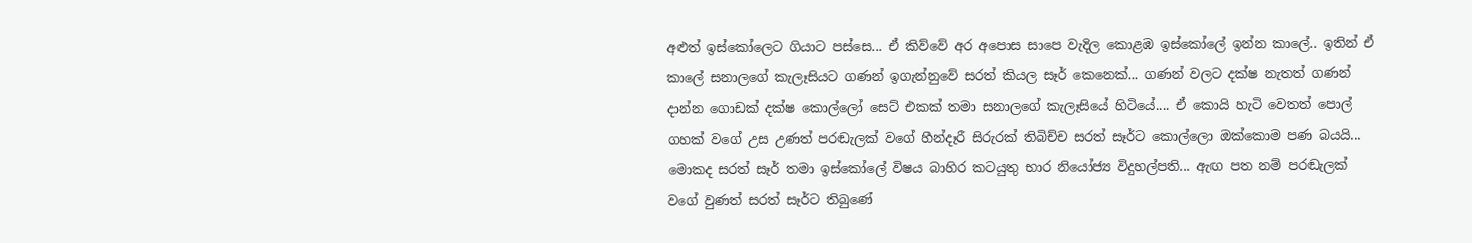අළුත් ඉස්කෝලෙට ගියාට පස්සෙ... ඒ කිව්වේ අර අපොස සාපෙ වැදිල කොළඹ ඉස්කෝලේ ඉන්න කාලේ.. ඉතින් ඒ කාලේ සනාලගේ කැලෑසියට ගණන් ඉගැන්නුවේ සරත් කියල සෑර් කෙනෙක්... ගණන් වලට දක්ෂ නැතත් ගණන් දාන්න ගොඩක් දක්ෂ කොල්ලෝ සෙට් එකක් තමා සනාලගේ කැලෑසියේ හිටියේ.... ඒ කොයි හැටි වෙතත් පොල් ගහක් වගේ උස උණත් පරඬැලක් වගේ හීන්දෑරී සිරුරක් තිබිච්ච සරත් සෑර්ට කොල්ලො ඔක්කොම පණ බයයි... මොකද සරත් සෑර් තමා ඉස්කෝලේ විෂය බාහිර කටයුතු භාර නියෝජ්‍ය විදුහල්පති... ඇඟ පත නම් පරඬැලක් වගේ වුණත් සරත් සෑර්ට තිබුණේ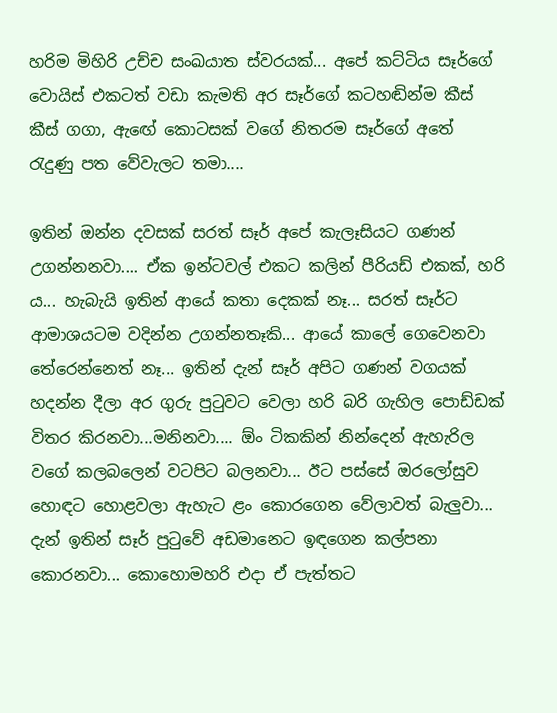හරිම මිහිරි උච්ච සංඛයාත ස්වරයක්... අපේ කට්ටිය සෑර්ගේ වොයිස් එකටත් වඩා කැමති අර සෑර්ගේ කටහඬින්ම කීස් කීස් ගගා, ඇඟේ කොටසක් වගේ නිතරම සෑර්ගේ අතේ රැදුණු පත වේවැලට තමා....

ඉතින් ඔන්න දවසක් සරත් සෑර් අපේ කැලෑසියට ගණන් උගන්නනවා.... ඒක ඉන්ටවල් එකට කලින් පීරියඩ් එකක්, හරි ය... හැබැයි ඉතින් ආයේ කතා දෙකක් නෑ... සරත් සෑර්ට ආමාශයටම වදින්න උගන්නතෑකි... ආයේ කාලේ ගෙවෙනවා තේරෙන්නෙත් නෑ... ඉතින් දැන් සෑර් අපිට ගණන් වගයක් හදන්න දීලා අර ගුරු පුටුවට වෙලා හරි බරි ගැහිල පොඩ්ඩක් විතර කිරනවා...මනිනවා.... ඕං ටිකකින් නින්දෙන් ඇහැරිල වගේ කලබලෙන් වටපිට බලනවා... ඊට පස්සේ ඔරලෝසුව හොඳට හොළවලා ඇහැට ළං කොරගෙන වේලාවත් බැලුවා... දැන් ඉතින් සෑර් පුටුවේ අඩමානෙට ඉඳගෙන කල්පනා කොරනවා... කොහොමහරි එදා ඒ පැත්තට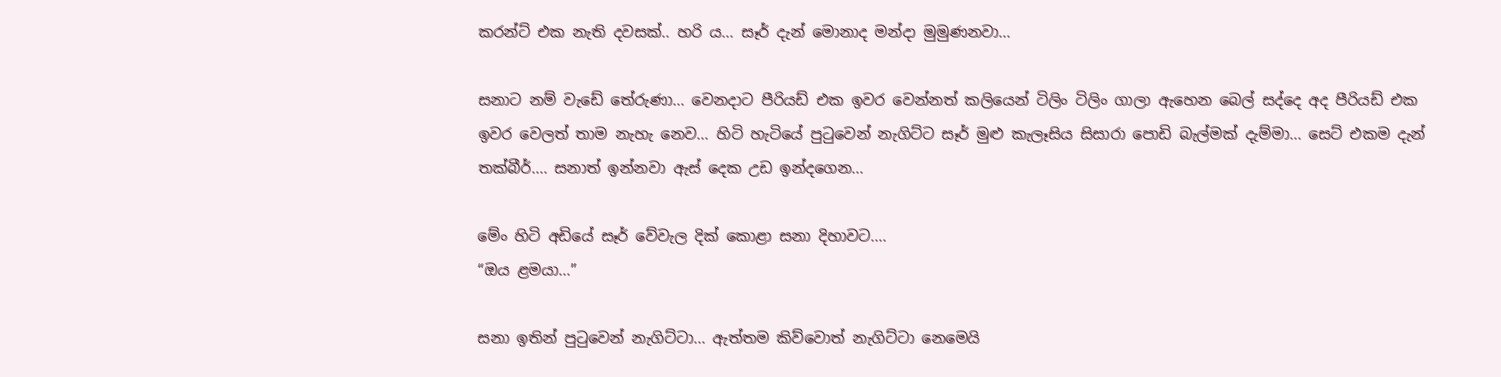කරන්ට් එක නැති දවසක්.. හරි ය‍... සෑර් දැන් මොනාද මන්දා මුමුණනවා...

සනාට නම් වැඩේ තේරුණා... වෙනදාට පීරියඩ් එක ඉවර වෙන්නත් කලියෙන් ටිලිං ටිලිං ගාලා ඇහෙන බෙල් සද්දෙ අද පීරියඩ් එක ඉවර වෙලත් තාම නැහැ නෙව... හිටි හැටියේ පුටුවෙන් නැගිට්ට සෑර් මුළු කැලෑසිය සිසාරා පොඩි බැල්මක් දැම්මා... සෙට් එකම දැන් තක්බීර්.... සනාත් ඉන්නවා ඇස් දෙක උඩ ඉන්දගෙන...

මේං හිටි අඩියේ සෑර් වේවැල දික් කොළා සනා දිහාවට....
“ඔය ළමයා...”

සනා ඉතින් පුටුවෙන් නැගිට්ටා... ඇත්තම කිව්වොත් නැගිට්ටා නෙමෙයි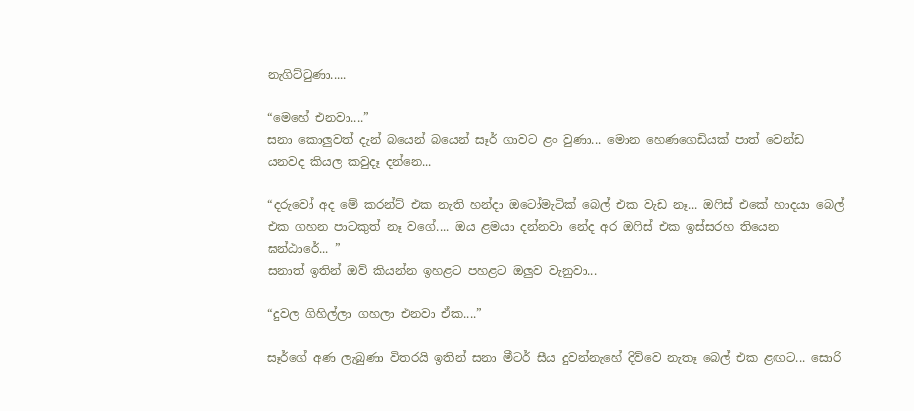නැගිට්ටුණා.....

“මෙහේ එනවා....”
සනා කොලුවත් දැන් බයෙන් බයෙන් සෑර් ගාවට ළං වුණා... මොන හෙණගෙඩියක් පාත් වෙන්ඩ යනවද කියල කවුදෑ දන්නෙ...

“දරුවෝ අද මේ කරන්ට් එක නැති හන්දා ඔටෝමැටික් බෙල් එක වැඩ නෑ... ඔෆිස් එකේ හාදයා බෙල් එක ගහන පාටකුත් නෑ වගේ.... ඔය ළමයා දන්නවා නේද අර ඔෆිස් එක ඉස්සරහ තියෙන ඝන්ඨාරේ... ”
සනාත් ඉතින් ඔව් කියන්න ඉහළට පහළට ඔලුව වැනුවා...

“දුවල ගිහිල්ලා ගහලා එනවා ඒක....”

සෑර්ගේ අණ ලැබුණා විතරයි ඉතින් සනා මීටර් සීය දුවන්නැහේ දිව්වෙ නැතෑ බෙල් එක ළඟට... සොරි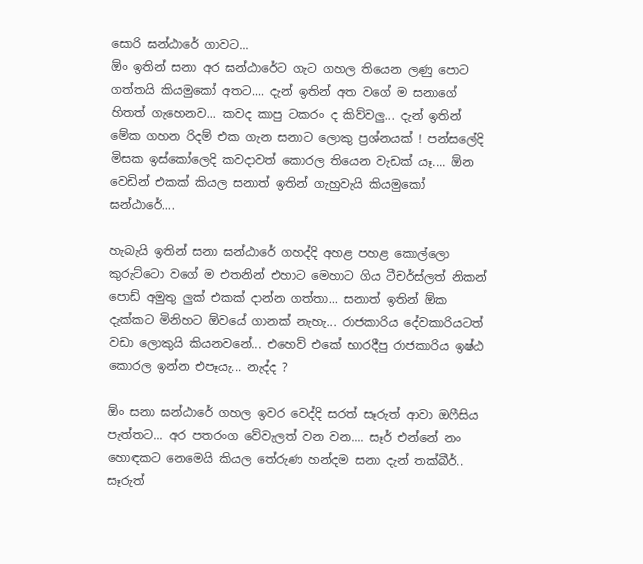සොරි ඝන්ඨාරේ ගාවට...
ඕං ඉතින් සනා අර ඝන්ඨාරේට ගැට ගහල තියෙන ලණු පොට ගත්තයි කියමුකෝ අතට.... දැන් ඉතින් අත වගේ ම සනාගේ හිතත් ගැහෙනව... කවද කාපු ටකරං ද කිව්වලු... දැන් ඉතින් මේක ගහන රිදම් එක ගැන සනාට ලොකු ප්‍රශ්නයක් ! පන්සලේදි මිසක ඉස්කෝලෙදි කවදාවත් කොරල තියෙන වැඩක් යෑ.... ඕන වෙඩින් එකක් කියල සනාත් ඉතින් ගැහුවැයි කියමුකෝ ඝන්ඨාරේ....

හැබැයි ඉතින් සනා ඝන්ඨාරේ ගහද්දි අහළ පහළ කොල්ලො කුරුට්ටො වගේ ම එතනින් එහාට මෙහාට ගිය ටීචර්ස්ලත් නිකන් පොඩ් අමුතු ලුක් එකක් දාන්න ගත්තා... සනාත් ඉතින් ඕක දැක්කට මිනිහට ඕවයේ ගානක් නැහැ... රාජකාරිය දේවකාරියටත් වඩා ලොකුයි කියනවනේ... එහෙව් එකේ භාරදීපු රාජකාරිය ඉෂ්ඨ කොරල ඉන්න එපෑයැ... නැද්ද ?

ඕං සනා ඝන්ඨාරේ ගහල ඉවර වෙද්දි සරත් සෑරුත් ආවා ඔෆීසිය පැත්තට... අර පතරංග වේවැලත් වන වන.... සෑර් එන්නේ නං හොඳකට නෙමෙයි කියල තේරුණ හන්දම සනා දැන් තක්බීර්.. සෑරුත්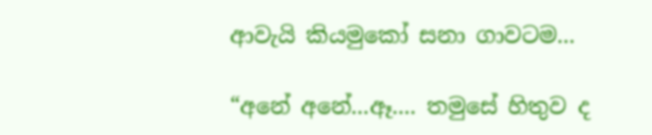ආවැයි කියමුකෝ සනා ගාවටම...

“අනේ අනේ...ඈ.... තමුසේ හිතුව ද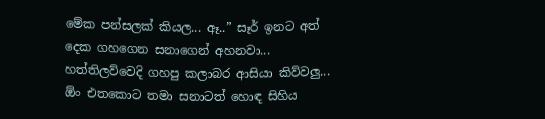මේක පන්සලක් කියල... ඈ..” සෑර් ඉනට අත් දෙක ගහගෙන සනාගෙන් අහනවා... හත්තිලව්වෙදි ගහපු කලාබර ආසියා කිව්වලු... ඕං එතකොට තමා සනාටත් හොඳ සිහිය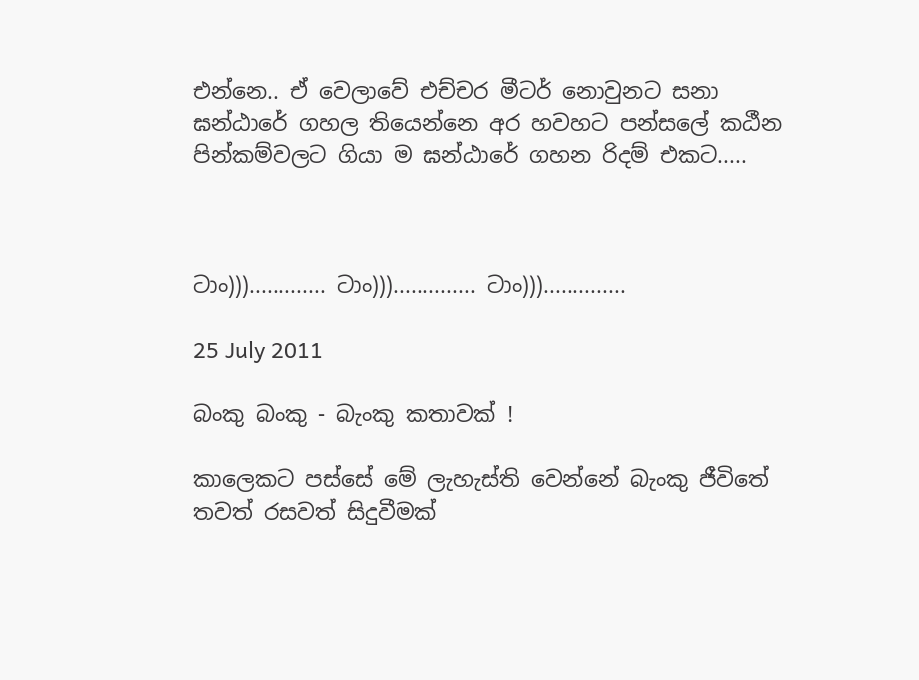එන්නෙ.. ඒ වෙලාවේ එච්චර මීටර් නොවුනට සනා ඝන්ඨාරේ ගහල තියෙන්නෙ අර හවහට පන්සලේ කඨීන පින්කම්වලට ගියා ම ඝන්ඨාරේ ගහන රිදම් එකට.....



ටාං)))............. ටාං))).............. ටාං)))..............

25 July 2011

බංකු බංකු - බැංකු කතාවක් !

කාලෙකට පස්සේ මේ ලැහැස්ති වෙන්නේ බැංකු ජීවිතේ තවත් රසවත් සිදුවීමක්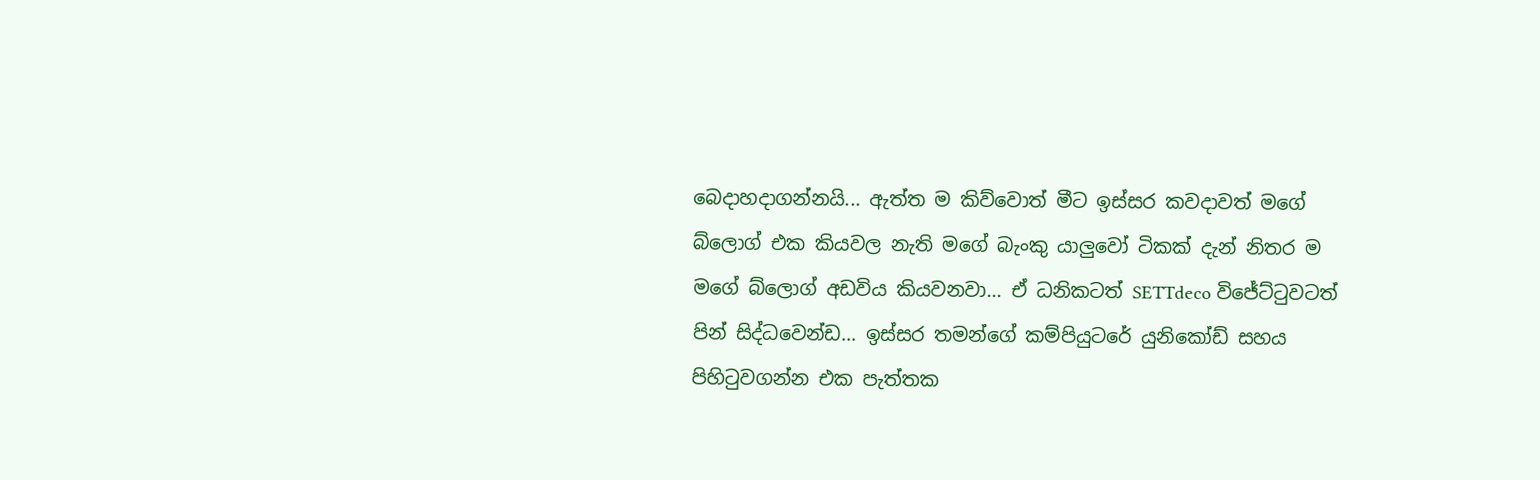බෙදාහදාගන්නයි... ඇත්ත ම කිව්වොත් මීට ඉස්සර කවදාවත් මගේ බ්ලොග් එක කියවල නැති මගේ බැංකු යාලුවෝ ටිකක් දැන් නිතර ම මගේ බ්ලොග් අඩවිය කියවනවා... ඒ ධනිකටත් SETTdeco විජේට්ටුවටත් පින් සිද්ධවෙන්ඩ... ඉස්සර තමන්ගේ කම්පියුටරේ යුනිකෝඩ් සහය පිහිටුවගන්න එක පැත්තක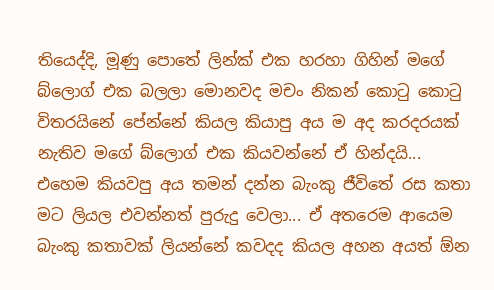තියෙද්දි, මූණු පොතේ ලින්ක් එක හරහා ගිහින් මගේ බ්ලොග් එක බලලා මොනවද මචං නිකන් කොටු කොටු විතරයිනේ පේන්නේ කියල කියාපු අය ම අද කරදරයක් නැතිව මගේ බ්ලොග් එක කියවන්නේ ඒ හින්දයි... එහෙම කියවපු අය තමන් දන්න බැංකු ජීවිතේ රස කතා මට ලියල එවන්නත් පුරුදු වෙලා... ඒ අතරෙම ආයෙම බැංකු කතාවක් ලියන්නේ කවදද කියල අහන අයත් ඕන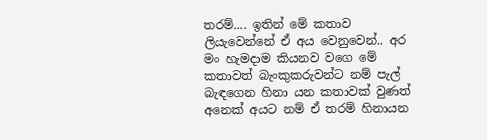තරම්.... ඉතින් මේ කතාව ලියැවෙන්නේ ඒ අය වෙනුවෙන්.. අර මං හැමදාම කියනව වගෙ මේ කතාවත් බැංකුකරුවන්ට නම් පැල් බැඳගෙන හිනා යන කතාවක් වුණත් අනෙක් අයට නම් ඒ තරම් හිනායන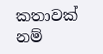කතාවක් නම්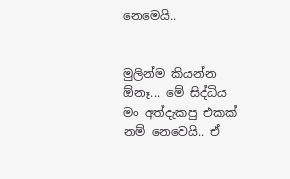නෙමෙයි..


මුලින්ම කියන්න ඕනෑ... මේ සිද්ධිය මං අත්දැකපු එකක් නම් නෙවෙයි.. ඒ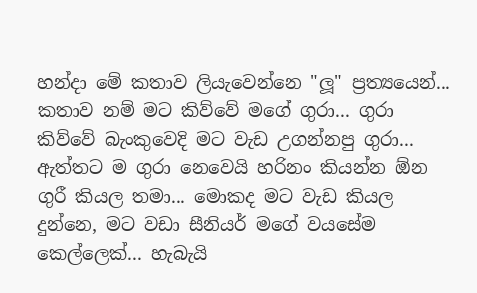හන්දා මේ කතාව ලියැවෙන්නෙ "ලූ" ප්‍රත්‍යයෙන්... කතාව නම් මට කිව්වේ මගේ ගුරා... ගුරා කිව්වේ බැංකුවෙදි මට වැඩ උගන්නපු ගුරා... ඇත්තට ම ගුරා නෙවෙයි හරිනං කියන්න ඕන ගුරී කියල තමා... මොකද මට වැඩ කියල දුන්නෙ, මට වඩා සීනියර් මගේ වයසේම කෙල්ලෙක්... හැබැයි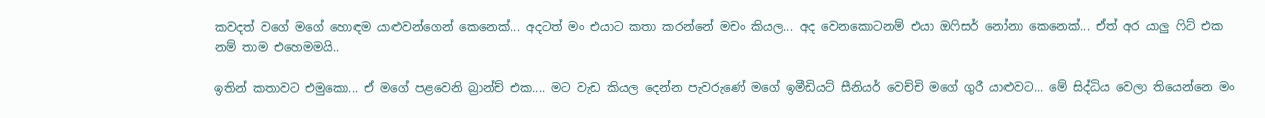කවදත් වගේ මගේ හොඳම යාළුවන්ගෙන් කෙනෙක්... අදටත් මං එයාට කතා කරන්නේ මචං කියල... අද වෙනකොටනම් එයා ඔෆිසර් නෝනා කෙනෙක්... ඒත් අර යාලු ෆිට් එක නම් තාම එහෙමමයි..

ඉතින් කතාවට එමුකො... ඒ මගේ පළවෙනි බ්‍රාන්ච් එක.... මට වැඩ කියල දෙන්න පැවරුණේ මගේ ඉමීඩියට් සීනියර් වෙච්චි මගේ ගුරී යාළුවට... මේ සිද්ධිය වෙලා තියෙන්නෙ මං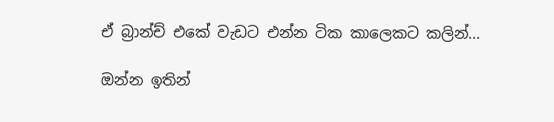ඒ බ්‍රාන්ච් එකේ වැඩට එන්න ටික කාලෙකට කලින්...

ඔන්න ඉතින්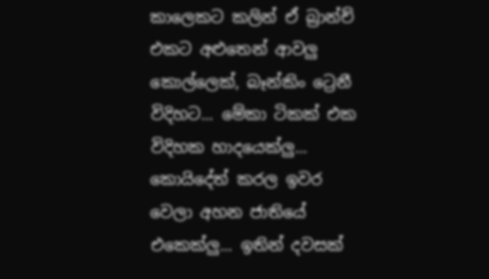කාලෙකට කලින් ඒ බ්‍රාන්ච් එකට අළුතෙන් ආවලු කොල්ලෙක්, බෑන්කිං ට්‍රෙනී විදිහට... මේකා ටිකක් එක විදිහක හාදයෙක්ලු... කොයිදේත් කරල ඉවර වෙලා අහන ජාතියේ එකෙක්ලු... ඉතින් දවසක්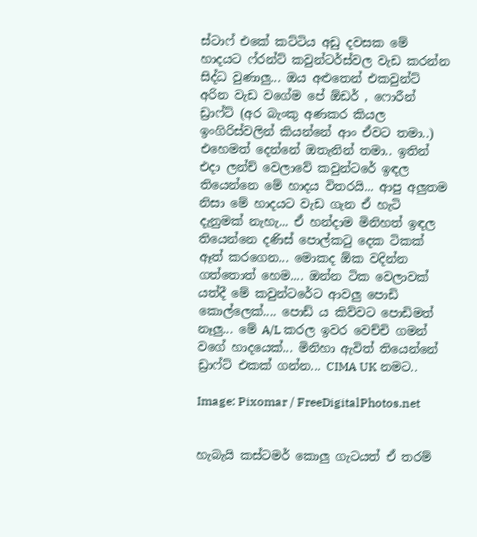ස්ටාෆ් එකේ කට්ටිය අඩු දවසක මේ හාදයට ෆ්රන්ට් කවුන්ටර්ස්වල වැඩ කරන්න සිද්ධ වුණාලු... ඔය අළුතෙන් එකවුන්ට් අරින වැඩ වගේම පේ ඕඩර් , ෆොරීන් ඩ්‍රාෆ්ට් (අර බැංකු අණකර කියල ඉංගිරිස්වලින් කියන්නේ ආං ඒවට තමා..) එහෙමත් දෙන්නේ ඔතැනින් තමා.. ඉතින් එදා ලන්ච් වෙලාවේ කවුන්ටරේ ඉඳල තියෙන්නෙ මේ හාදය විතරයි... ආපු අලුතම නිසා මේ හාදයට වැඩ ගැන ඒ හැටි දැනුමක් නැහැ... ඒ හන්දාම මිනිහත් ඉඳල තියෙන්නෙ දණිස් පොල්කටු දෙක ටිකක් ඈත් කරගෙන... මොකද ඕක වදින්න ගත්තොත් හෙම‍.... ඔන්න ටික වෙලාවක් යත්දී මේ කවුන්ටරේට ආවලු පොඩි කොල්ලෙක්.... පොඩ් ය කිව්වට පොඩිමත් නෑලු... මේ A/L කරල ඉවර වෙච්චි ගමන් වගේ හාදයෙක්... මිනිහා ඇවිත් තියෙන්නේ ඩ්‍රාෆ්ට් එකක් ගන්න... CIMA UK නමට..

Image: Pixomar / FreeDigitalPhotos.net


හැබැයි කස්ටමර් කොලු ගැටයත් ඒ තරම්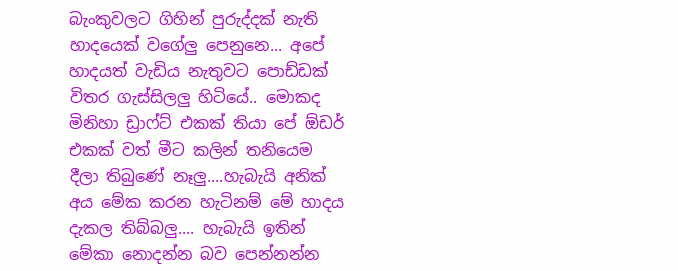බැංකුවලට ගිහින් පුරුද්දක් නැති හාදයෙක් වගේලු පෙනුනෙ... අපේ හාදයත් වැඩිය නැතුවට පොඩ්ඩක් විතර ගැස්සිලලු හිටියේ.. මොකද මිනිහා ඩ්‍රාෆ්ට් එකක් තියා පේ ඕඩර් එකක් වත් මීට කලින් තනියෙම දීලා තිබුණේ නෑලු....හැබැයි අනික් අය මේක කරන හැටිනම් මේ හාදය දැකල තිබ්බලු.... හැබැයි ඉතින් මේකා නොදන්න බව පෙන්නන්න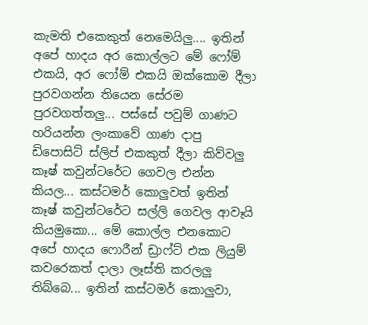කැමති එකෙකුත් නෙමෙයිලු.... ඉතින් අපේ හාදය අර කොල්ලට මේ ෆෝම් එකයි, අර ෆෝම් එකයි ඔක්කොම දීලා පුරවගන්න තියෙන සේරම පුරවගත්තලු... පස්සේ පවුම් ගාණට හරියන්න ලංකාවේ ගාණ දාපු ඩිපොසිට් ස්ලිප් එකකුත් දීලා කිව්වලු කෑෂ් කවුන්ටරේට ගෙවල එන්න කියල... කස්ටමර් කොලුවත් ඉතින් කෑෂ් කවුන්ටරේට සල්ලි ගෙවල ආවෑයි කියමුකො... මේ කොල්ල එනකොට අපේ හාදය ෆොරීන් ඩ්‍රාෆ්ට් එක ලියුම් කවරෙකත් දාලා ලෑස්ති කරලලු තිබ්බෙ... ඉතින් කස්ටමර් කොලුවා,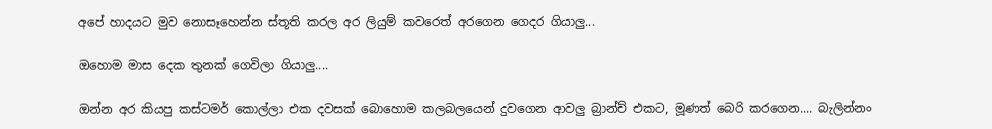අපේ හාදයට මුව නොසෑහෙන්න ස්තූති කරල අර ලියුම් කවරෙත් අරගෙන ගෙදර ගියාලු...

ඔහොම මාස දෙක තුනක් ගෙවිලා ගියාලු....

ඔන්න අර කියපු කස්ටමර් කොල්ලා එක දවසක් බොහොම කලබලයෙන් දුවගෙන ආවලු බ්‍රාන්ච් එකට, මූණත් බෙරි කරගෙන.... බැලින්නං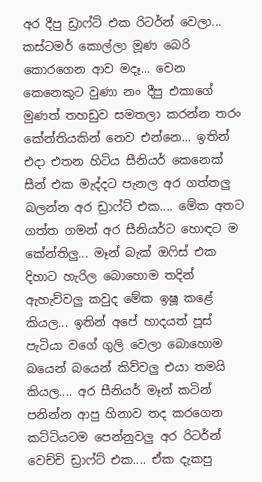අර දීපු ඩ්‍රාෆ්ට් එක රිටර්න් වෙලා... කස්ටමර් කොල්ලා මූණ බෙරි කොරගෙන ආව මදෑ... වෙන කෙනෙකුට වුණා නං දීපු එකාගේ මුණත් තහඩුව සමතලා කරන්න තරං කේන්තියකින් නෙව එන්නෙ... ඉතින් එදා එතන හිටිය සීනියර් කෙනෙක් සීන් එක මැද්දට පැනල අර ගත්තලු බලන්න අර ඩ්‍රාෆ්ට් එක.... මේක අතට ගත්ත ගමන් අර සීනියර්ට හොඳට ම කේන්තිලු... මෑන් බැක් ඔෆිස් එක දිහාට හැරිල බොහොම තදින් ඇහැව්වලු කවුද මේක ඉෂූ කළේ කියල... ඉතින් අපේ හාදයත් පූස් පැටියා වගේ ගුලි වෙලා බොහොම බයෙන් බයෙන් කිව්වලු එයා තමයි කියල.... අර සීනියර් මෑන් කටින් පනින්න ආපු හිනාව තද කරගෙන කට්ටියටම පෙන්නුවලු අර රිටර්න් වෙච්චි ඩ්‍රාෆ්ට් එක.... ඒක දැකපු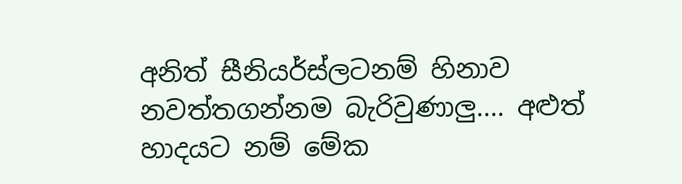අනිත් සීනියර්ස්ලටනම් හිනාව නවත්තගන්නම බැරිවුණාලු.... අළුත් හාදයට නම් මේක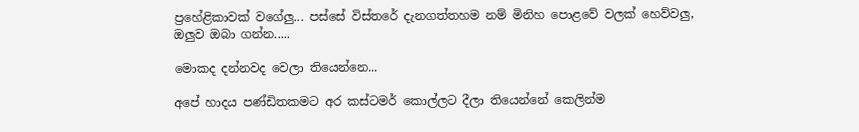ප්‍රහේළිකාවක් වගේලු... පස්සේ විස්තරේ දැනගත්තහම නම් මිනිහ පොළවේ වලක් හෙව්වලු, ඔලුව ඔබා ගන්න.....

මොකද දන්නවද වෙලා තියෙන්නෙ...

අපේ හාදය පණ්ඩිතකමට අර කස්ටමර් කොල්ලට දීලා තියෙන්නේ කෙලින්ම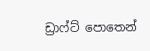ඩ්‍රාෆ්ට් පොතෙන්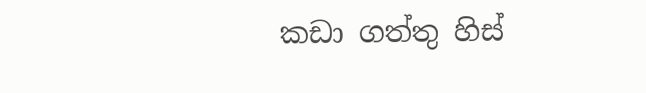කඩා ගත්තු හිස්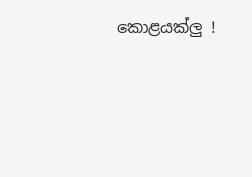කොළයක්ලු !